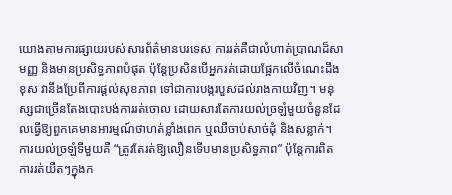យោងតាមការផ្សាយរបស់សារព័ត៌មានបរទេស ការរត់គឺជាលំហាត់ប្រាណដ៏សាមញ្ញ និងមានប្រសិទ្ធភាពបំផុត ប៉ុន្តែប្រសិនបើអ្នករត់ដោយផ្អែកលើចំណេះដឹងខុស វានឹងប្រែពីការផ្ដល់សុខភាព ទៅជាការបង្ករបួសដល់រាងកាយវិញ។ មនុស្សជាច្រើនតែងបោះបង់ការរត់ចោល ដោយសារតែការយល់ច្រឡំមួយចំនួនដែលធ្វើឱ្យពួកគេមានអារម្មណ៍ថាហត់ខ្លាំងពេក ឬឈឺចាប់សាច់ដុំ និងសន្លាក់។
ការយល់ច្រឡំទីមួយគឺ “ត្រូវតែរត់ឱ្យលឿនទើបមានប្រសិទ្ធភាព” ប៉ុន្តែការពិតការរត់យឺតៗក្នុងក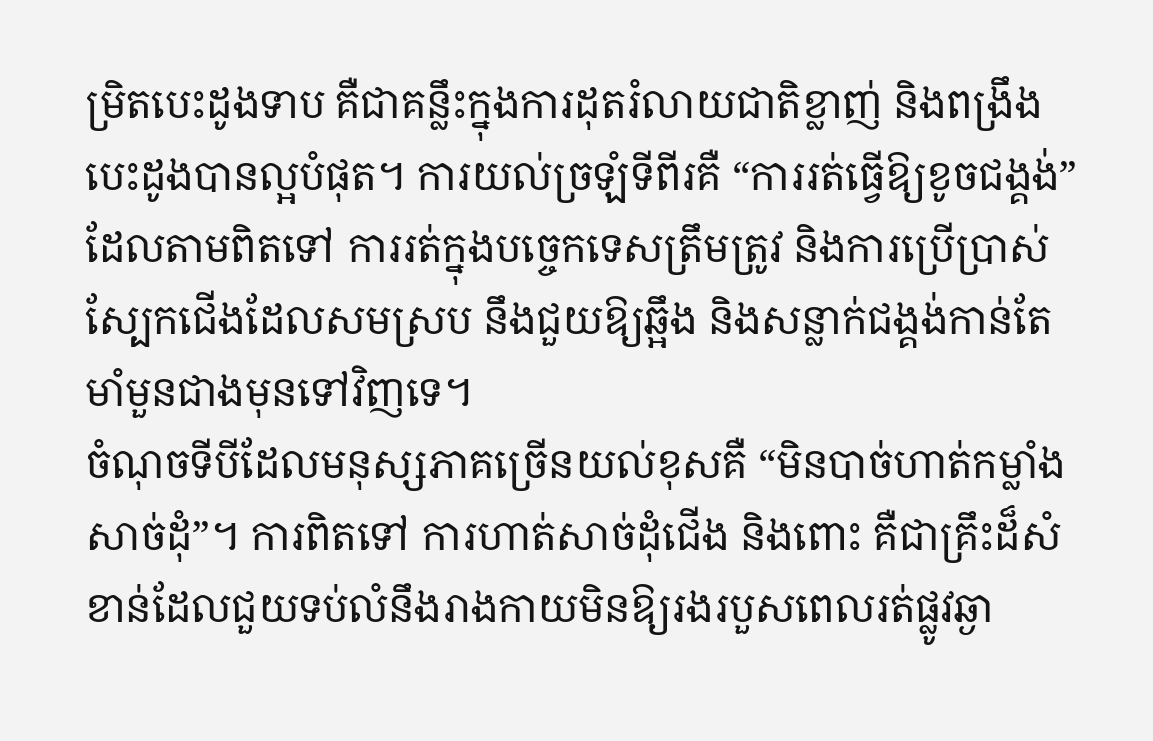ម្រិតបេះដូងទាប គឺជាគន្លឹះក្នុងការដុតរំលាយជាតិខ្លាញ់ និងពង្រឹងបេះដូងបានល្អបំផុត។ ការយល់ច្រឡំទីពីរគឺ “ការរត់ធ្វើឱ្យខូចជង្គង់” ដែលតាមពិតទៅ ការរត់ក្នុងបច្ចេកទេសត្រឹមត្រូវ និងការប្រើប្រាស់ស្បែកជើងដែលសមស្រប នឹងជួយឱ្យឆ្អឹង និងសន្លាក់ជង្គង់កាន់តែមាំមួនជាងមុនទៅវិញទេ។
ចំណុចទីបីដែលមនុស្សភាគច្រើនយល់ខុសគឺ “មិនបាច់ហាត់កម្លាំងសាច់ដុំ”។ ការពិតទៅ ការហាត់សាច់ដុំជើង និងពោះ គឺជាគ្រឹះដ៏សំខាន់ដែលជួយទប់លំនឹងរាងកាយមិនឱ្យរងរបួសពេលរត់ផ្លូវឆ្ងា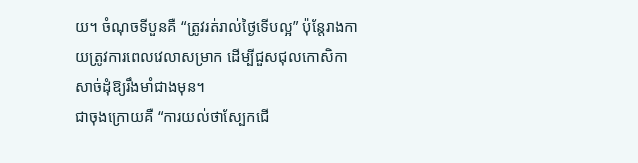យ។ ចំណុចទីបួនគឺ “ត្រូវរត់រាល់ថ្ងៃទើបល្អ” ប៉ុន្តែរាងកាយត្រូវការពេលវេលាសម្រាក ដើម្បីជួសជុលកោសិកាសាច់ដុំឱ្យរឹងមាំជាងមុន។
ជាចុងក្រោយគឺ “ការយល់ថាស្បែកជើ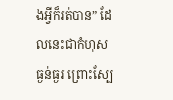ងអ្វីក៏រត់បាន” ដែលនេះជាកំហុសធ្ងន់ធ្ងរ ព្រោះស្បែ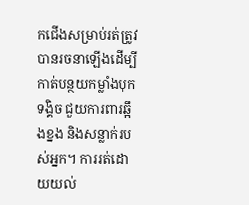កជើងសម្រាប់រត់ត្រូវបានរចនាឡើងដើម្បីកាត់បន្ថយកម្លាំងបុកទង្គិច ជួយការពារឆ្អឹងខ្នង និងសន្លាក់របស់អ្នក។ ការរត់ដោយយល់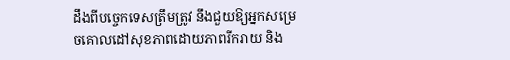ដឹងពីបច្ចេកទេសត្រឹមត្រូវ នឹងជួយឱ្យអ្នកសម្រេចគោលដៅសុខភាពដោយភាពរីករាយ និង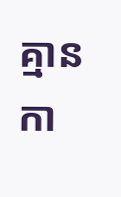គ្មានកា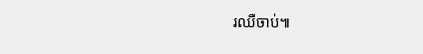រឈឺចាប់៕